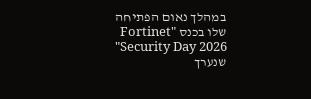במהלך נאום הפתיחה שלו בכנס "Fortinet Security Day 2026" שנערך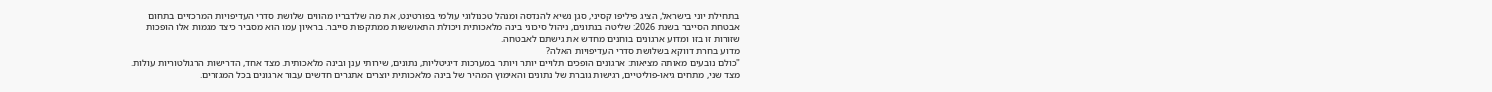בתחילת יוני בישראל, הציג פיליפו קסיני, סגן נשיא להנדסה ומנהל טכנולוגי עולמי בפורטינט, את מה שלדבריו מהווים שלושת סדרי העדיפויות המרכזיים בתחום אבטחת הסייבר בשנת 2026: שליטה בנתונים, ניהול סיכוני בינה מלאכותית ויכולת התאוששות ממתקפות סייבר. בראיון עמו הוא מסביר כיצד מגמות אלו הופכות שזורות זו בזו ומדוע ארגונים בוחנים מחדש את גישתם לאבטחה.
מדוע בחרת דווקא בשלושת סדרי העדיפויות האלה?
"כולם נובעים מאותה מציאות: ארגונים הופכים תלויים יותר ויותר במערכות דיגיטליות, נתונים, שירותי ענן ובינה מלאכותית. מצד אחד, הדרישות הרגולטוריות עולות. מצד שני, מתחים גיאו-פוליטיים, רגישות גוברת של נתונים והאימוץ המהיר של בינה מלאכותית יוצרים אתגרים חדשים עבור ארגונים בכל המגזרים.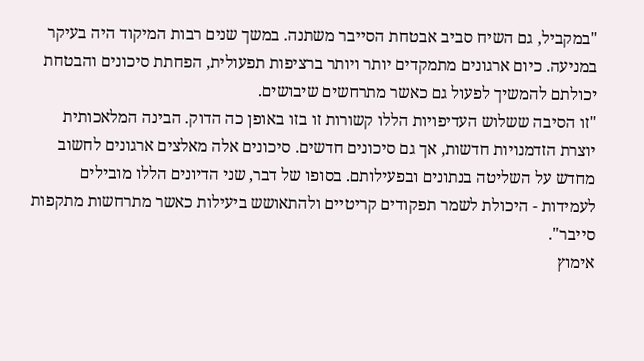"במקביל, גם השיח סביב אבטחת הסייבר משתנה. במשך שנים רבות המיקוד היה בעיקר במניעה. כיום ארגונים מתמקדים יותר ויותר ברציפות תפעולית, הפחתת סיכונים והבטחת יכולתם להמשיך לפעול גם כאשר מתרחשים שיבושים.
"זו הסיבה ששלוש העדיפויות הללו קשורות זו בזו באופן כה הדוק. הבינה המלאכותית יוצרת הזדמנויות חדשות, אך גם סיכונים חדשים. סיכונים אלה מאלצים ארגונים לחשוב מחדש על השליטה בנתונים ובפעילותם. בסופו של דבר, שני הדיונים הללו מובילים לעמידות - היכולת לשמר תפקודים קריטיים ולהתאושש ביעילות כאשר מתרחשות מתקפות סייבר".
אימוץ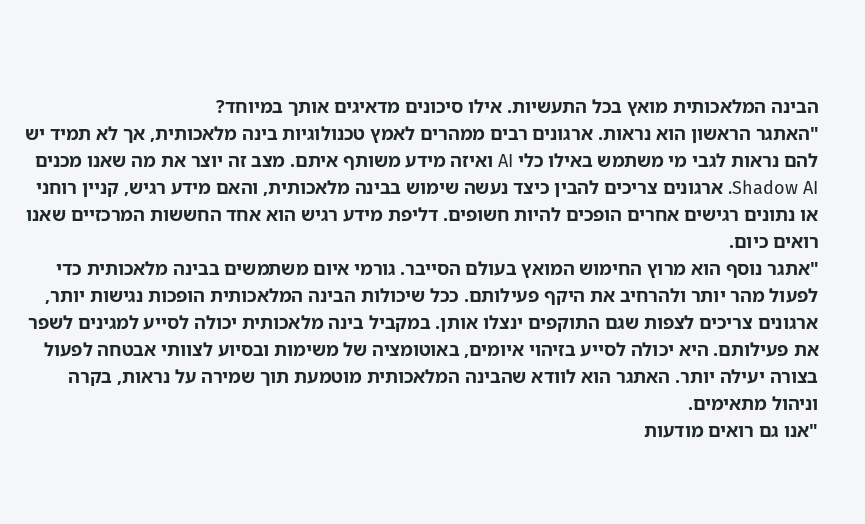הבינה המלאכותית מואץ בכל התעשיות. אילו סיכונים מדאיגים אותך במיוחד?
"האתגר הראשון הוא נראות. ארגונים רבים ממהרים לאמץ טכנולוגיות בינה מלאכותית, אך לא תמיד יש להם נראות לגבי מי משתמש באילו כלי AI ואיזה מידע משותף איתם. מצב זה יוצר את מה שאנו מכנים Shadow AI. ארגונים צריכים להבין כיצד נעשה שימוש בבינה מלאכותית, והאם מידע רגיש, קניין רוחני או נתונים רגישים אחרים הופכים להיות חשופים. דליפת מידע רגיש הוא אחד החששות המרכזיים שאנו רואים כיום.
"אתגר נוסף הוא מרוץ החימוש המואץ בעולם הסייבר. גורמי איום משתמשים בבינה מלאכותית כדי לפעול מהר יותר ולהרחיב את היקף פעילותם. ככל שיכולות הבינה המלאכותית הופכות נגישות יותר, ארגונים צריכים לצפות שגם התוקפים ינצלו אותן. במקביל בינה מלאכותית יכולה לסייע למגינים לשפר את פעילותם. היא יכולה לסייע בזיהוי איומים, באוטומציה של משימות ובסיוע לצוותי אבטחה לפעול בצורה יעילה יותר. האתגר הוא לוודא שהבינה המלאכותית מוטמעת תוך שמירה על נראות, בקרה וניהול מתאימים.
"אנו גם רואים מודעות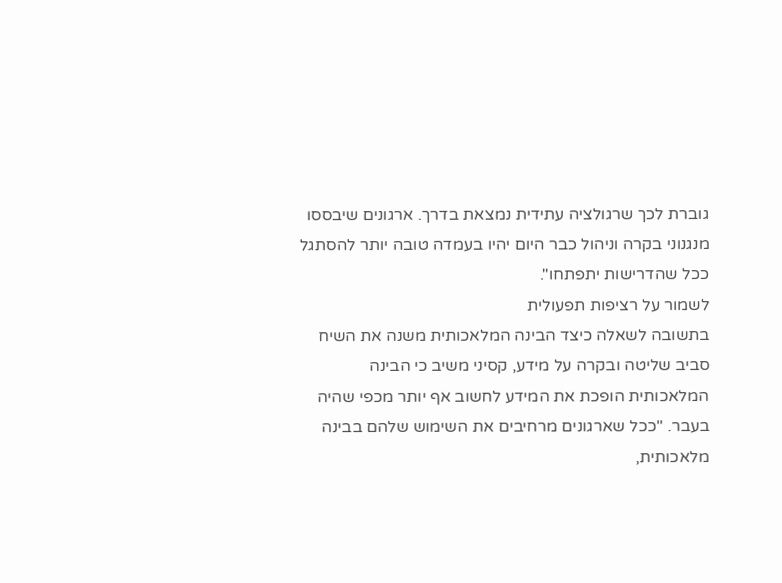גוברת לכך שרגולציה עתידית נמצאת בדרך. ארגונים שיבססו מנגנוני בקרה וניהול כבר היום יהיו בעמדה טובה יותר להסתגל ככל שהדרישות יתפתחו".
לשמור על רציפות תפעולית
בתשובה לשאלה כיצד הבינה המלאכותית משנה את השיח סביב שליטה ובקרה על מידע, קסיני משיב כי הבינה המלאכותית הופכת את המידע לחשוב אף יותר מכפי שהיה בעבר. "ככל שארגונים מרחיבים את השימוש שלהם בבינה מלאכותית,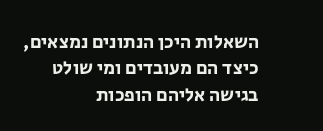השאלות היכן הנתונים נמצאים, כיצד הם מעובדים ומי שולט בגישה אליהם הופכות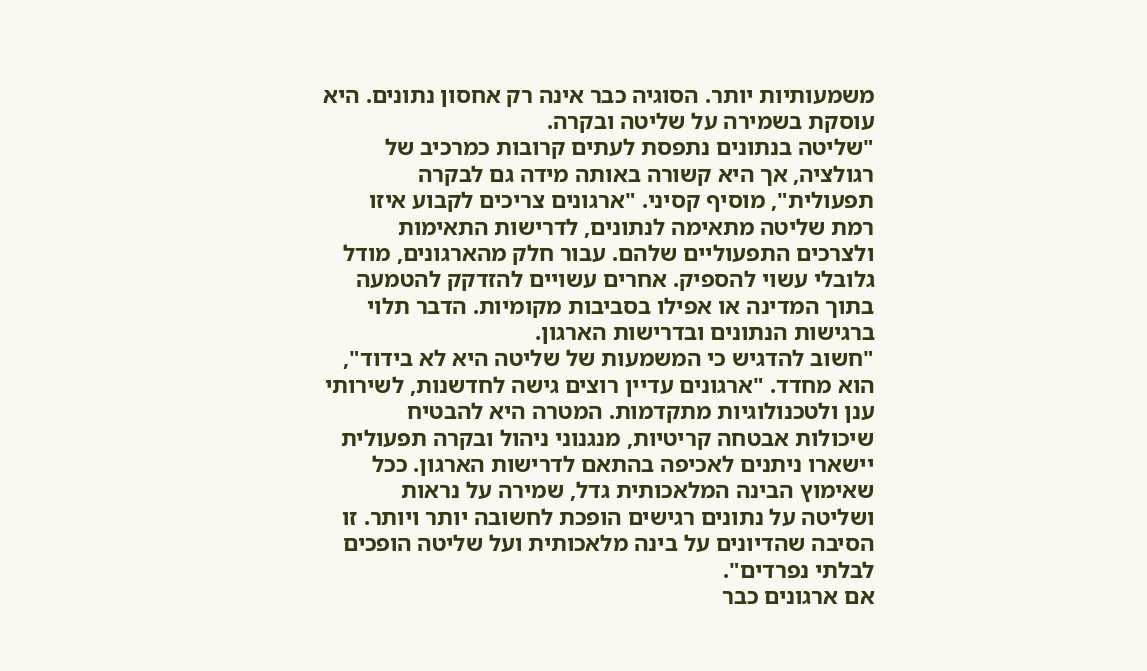משמעותיות יותר. הסוגיה כבר אינה רק אחסון נתונים. היא עוסקת בשמירה על שליטה ובקרה.
"שליטה בנתונים נתפסת לעתים קרובות כמרכיב של רגולציה, אך היא קשורה באותה מידה גם לבקרה תפעולית", מוסיף קסיני. "ארגונים צריכים לקבוע איזו רמת שליטה מתאימה לנתונים, לדרישות התאימות ולצרכים התפעוליים שלהם. עבור חלק מהארגונים, מודל גלובלי עשוי להספיק. אחרים עשויים להזדקק להטמעה בתוך המדינה או אפילו בסביבות מקומיות. הדבר תלוי ברגישות הנתונים ובדרישות הארגון.
"חשוב להדגיש כי המשמעות של שליטה היא לא בידוד", הוא מחדד. "ארגונים עדיין רוצים גישה לחדשנות, לשירותי ענן ולטכנולוגיות מתקדמות. המטרה היא להבטיח שיכולות אבטחה קריטיות, מנגנוני ניהול ובקרה תפעולית יישארו ניתנים לאכיפה בהתאם לדרישות הארגון. ככל שאימוץ הבינה המלאכותית גדל, שמירה על נראות ושליטה על נתונים רגישים הופכת לחשובה יותר ויותר. זו הסיבה שהדיונים על בינה מלאכותית ועל שליטה הופכים לבלתי נפרדים".
אם ארגונים כבר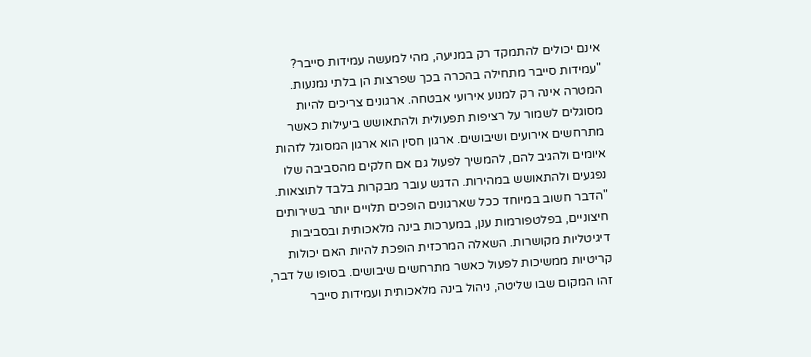אינם יכולים להתמקד רק במניעה, מהי למעשה עמידות סייבר?
"עמידות סייבר מתחילה בהכרה בכך שפרצות הן בלתי נמנעות. המטרה אינה רק למנוע אירועי אבטחה. ארגונים צריכים להיות מסוגלים לשמור על רציפות תפעולית ולהתאושש ביעילות כאשר מתרחשים אירועים ושיבושים. ארגון חסין הוא ארגון המסוגל לזהות איומים ולהגיב להם, להמשיך לפעול גם אם חלקים מהסביבה שלו נפגעים ולהתאושש במהירות. הדגש עובר מבקרות בלבד לתוצאות.
"הדבר חשוב במיוחד ככל שארגונים הופכים תלויים יותר בשירותים חיצוניים, בפלטפורמות ענן, במערכות בינה מלאכותית ובסביבות דיגיטליות מקושרות. השאלה המרכזית הופכת להיות האם יכולות קריטיות ממשיכות לפעול כאשר מתרחשים שיבושים. בסופו של דבר, זהו המקום שבו שליטה, ניהול בינה מלאכותית ועמידות סייבר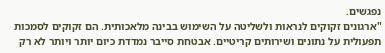נפגשים.
"ארגונים זקוקים לנראות ולשליטה על השימוש בבינה מלאכותית. הם זקוקים לסמכות תפעולית על נתונים ושירותים קריטיים. אבטחת סייבר נמדדת כיום יותר ויותר לא רק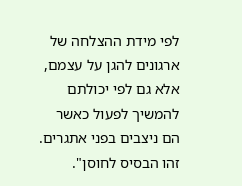לפי מידת ההצלחה של ארגונים להגן על עצמם, אלא גם לפי יכולתם להמשיך לפעול כאשר הם ניצבים בפני אתגרים. זהו הבסיס לחוסן".